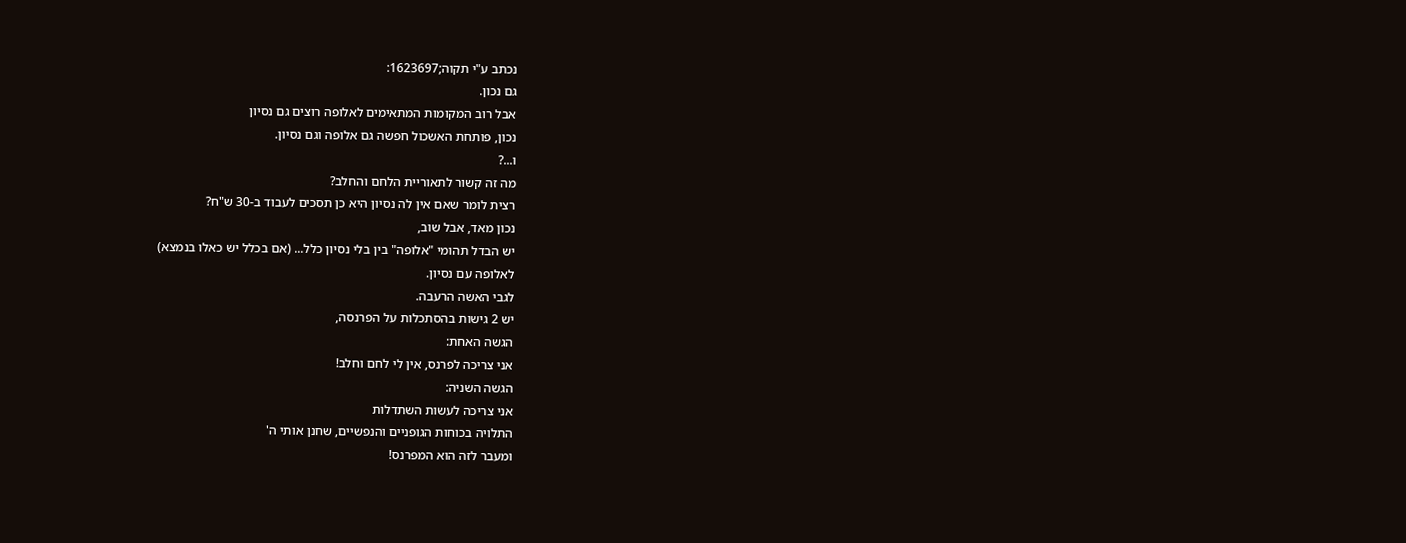נכתב ע"י תקוה;1623697:
גם נכון.
אבל רוב המקומות המתאימים לאלופה רוצים גם נסיון
נכון, פותחת האשכול חפשה גם אלופה וגם נסיון.
ו...?
מה זה קשור לתאוריית הלחם והחלב?
רצית לומר שאם אין לה נסיון היא כן תסכים לעבוד ב-30 ש"ח?
נכון מאד, אבל שוב,
יש הבדל תהומי "אלופה" בין בלי נסיון כלל... (אם בכלל יש כאלו בנמצא)
לאלופה עם נסיון.
לגבי האשה הרעבה.
יש 2 גישות בהסתכלות על הפרנסה,
הגשה האחת:
אני צריכה לפרנס, אין לי לחם וחלב!
הגשה השניה:
אני צריכה לעשות השתדלות
התלויה בכוחות הגופניים והנפשיים, שחנן אותי ה'
ומעבר לזה הוא המפרנס!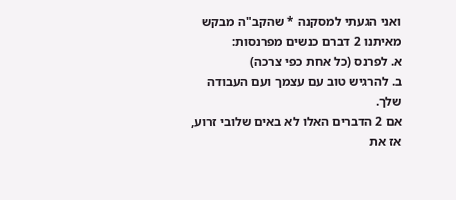ואני הגעתי למסקנה * שהקב"ה מבקש מאיתנו 2 דברם כנשים מפרנסות:
א. לפרנס (כל אחת כפי צרכה)
ב. להרגיש טוב עם עצמך ועם העבודה שלך.
אם 2 הדברים האלו לא באים שלובי זרוע, אז את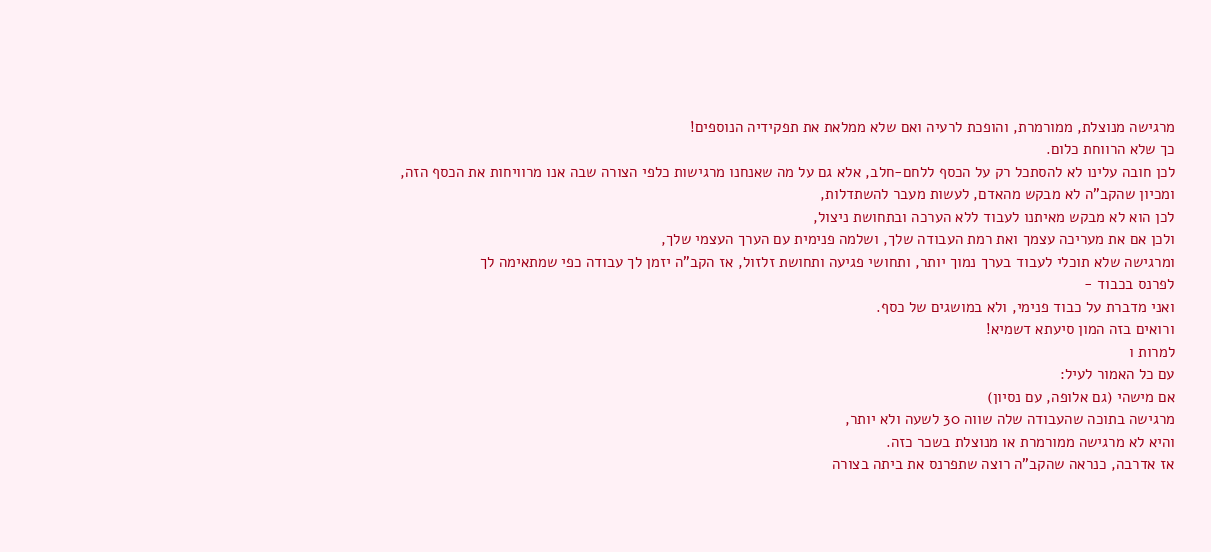מרגישה מנוצלת, ממורמרת, והופכת לרעיה ואם שלא ממלאת את תפקידיה הנוספים!
כך שלא הרווחת כלום.
לכן חובה עלינו לא להסתכל רק על הכסף ללחם-חלב, אלא גם על מה שאנחנו מרגישות כלפי הצורה שבה אנו מרוויחות את הכסף הזה,
ומכיון שהקב"ה לא מבקש מהאדם, לעשות מעבר להשתדלות,
לכן הוא לא מבקש מאיתנו לעבוד ללא הערכה ובתחושת ניצול,
ולכן אם את מעריכה עצמך ואת רמת העבודה שלך, ושלמה פנימית עם הערך העצמי שלך,
ומרגישה שלא תוכלי לעבוד בערך נמוך יותר, ותחושי פגיעה ותחושת זלזול, אז הקב"ה יזמן לך עבודה כפי שמתאימה לך
לפרנס בכבוד -
ואני מדברת על כבוד פנימי, ולא במושגים של כסף.
ורואים בזה המון סיעתא דשמיא!
למרות ו
עם כל האמור לעיל:
אם מישהי (גם אלופה, עם נסיון)
מרגישה בתוכה שהעבודה שלה שווה 30 לשעה ולא יותר,
והיא לא מרגישה ממורמרת או מנוצלת בשכר כזה.
אז אדרבה, כנראה שהקב"ה רוצה שתפרנס את ביתה בצורה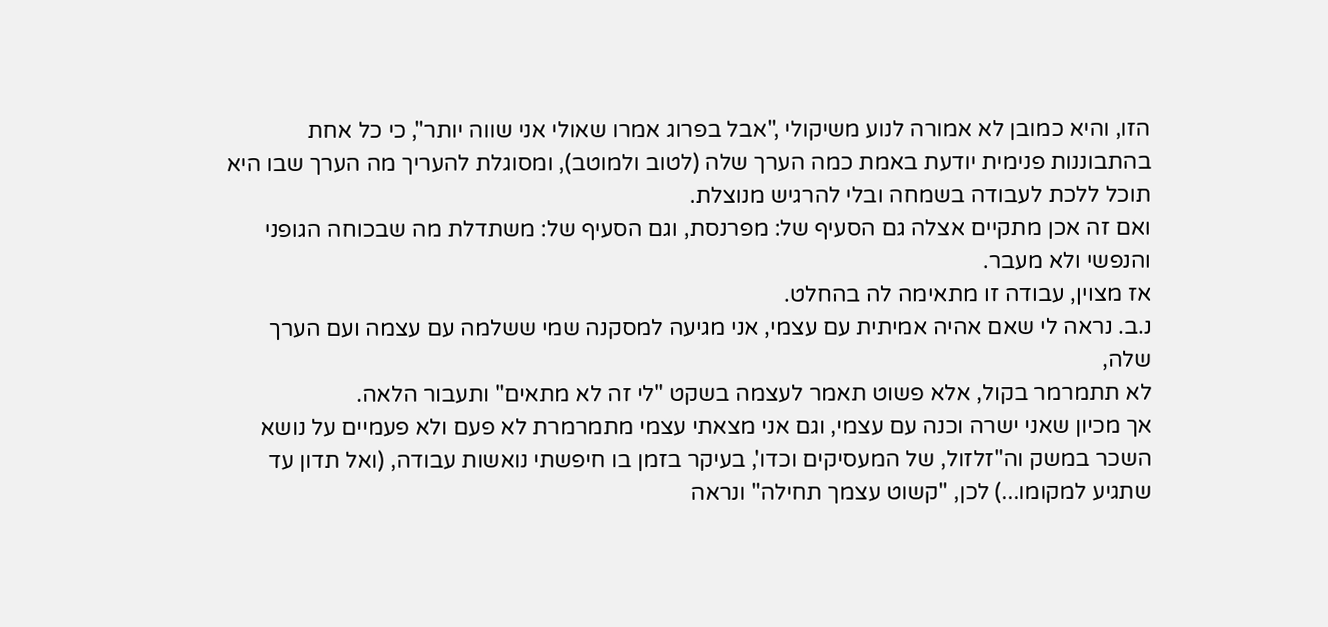הזו, והיא כמובן לא אמורה לנוע משיקולי ,"אבל בפרוג אמרו שאולי אני שווה יותר", כי כל אחת בהתבוננות פנימית יודעת באמת כמה הערך שלה (לטוב ולמוטב), ומסוגלת להעריך מה הערך שבו היא תוכל ללכת לעבודה בשמחה ובלי להרגיש מנוצלת.
ואם זה אכן מתקיים אצלה גם הסעיף של: מפרנסת, וגם הסעיף של: משתדלת מה שבכוחה הגופני והנפשי ולא מעבר.
אז מצוין, עבודה זו מתאימה לה בהחלט.
נ.ב. נראה לי שאם אהיה אמיתית עם עצמי, אני מגיעה למסקנה שמי ששלמה עם עצמה ועם הערך שלה,
לא תתמרמר בקול, אלא פשוט תאמר לעצמה בשקט "לי זה לא מתאים" ותעבור הלאה.
אך מכיון שאני ישרה וכנה עם עצמי, וגם אני מצאתי עצמי מתמרמרת לא פעם ולא פעמיים על נושא השכר במשק וה"זלזול, של המעסיקים וכדו', בעיקר בזמן בו חיפשתי נואשות עבודה, (ואל תדון עד שתגיע למקומו...) לכן, "קשוט עצמך תחילה" ונראה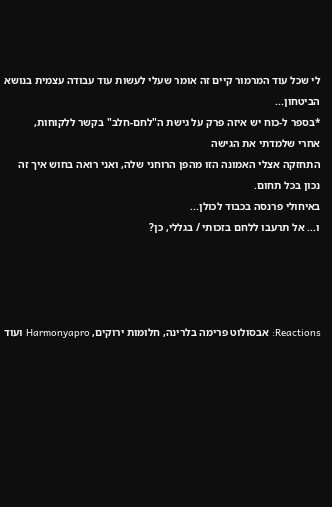לי שכל עוד המרמור קיים זה אומר שעלי לעשות עוד עבודה עצמית בנושא הביטחון...
*בספר ל-כוח יש איזה פרק על גישת ה"לחם-חלב" בקשר ללקוחות,
אחרי שלמדתי את הגישה
התחזקה אצלי האמונה הזו מהפן הרוחני שלה, ואני רואה בחוש איך זה נכון בכל תחום.
באיחולי פרנסה בכבוד לכולן...
ו... אל תרעבו ללחם בזכותי / בגללי, כן?




Reactions: אבסולוט פרימה בלרינה, חלומות ירוקים, Harmonyapro ועוד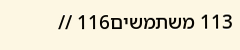113 משתמשים116 //